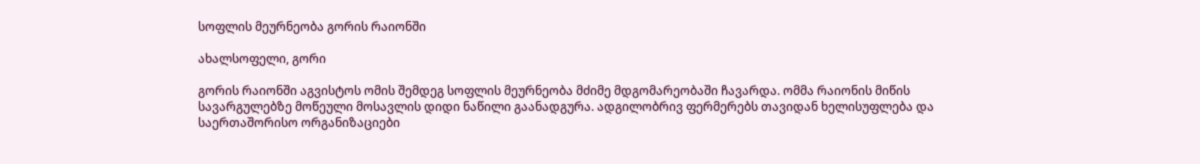სოფლის მეურნეობა გორის რაიონში

ახალსოფელი, გორი

გორის რაიონში აგვისტოს ომის შემდეგ სოფლის მეურნეობა მძიმე მდგომარეობაში ჩავარდა. ომმა რაიონის მიწის სავარგულებზე მოწეული მოსავლის დიდი ნაწილი გაანადგურა. ადგილობრივ ფერმერებს თავიდან ხელისუფლება და საერთაშორისო ორგანიზაციები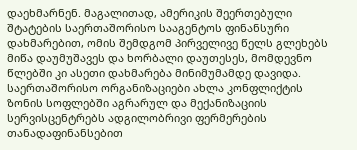დაეხმარნენ. მაგალითად, ამერიკის შეერთებული შტატების საერთაშორისო სააგენტოს ფინანსური დახმარებით, ომის შემდგომ პირველივე წელს გლეხებს მიწა დაუმუშავეს და ხორბალი დაუთესეს, მომდევნო წლებში კი ასეთი დახმარება მინიმუმამდე დავიდა. საერთაშორისო ორგანიზაციები ახლა კონფლიქტის ზონის სოფლებში აგრარულ და მექანიზაციის სერვისცენტრებს ადგილობრივი ფერმერების თანადაფინანსებით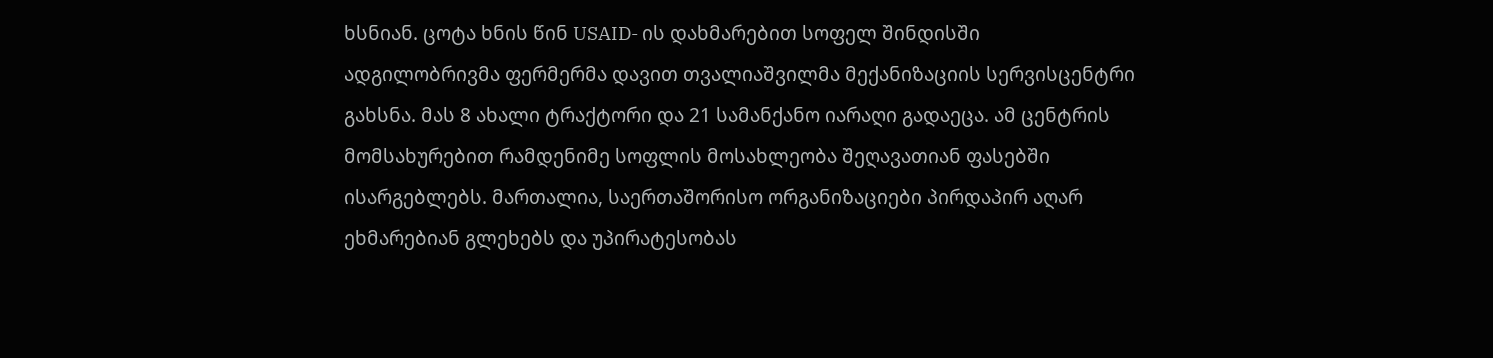ხსნიან. ცოტა ხნის წინ USAID- ის დახმარებით სოფელ შინდისში ადგილობრივმა ფერმერმა დავით თვალიაშვილმა მექანიზაციის სერვისცენტრი გახსნა. მას 8 ახალი ტრაქტორი და 21 სამანქანო იარაღი გადაეცა. ამ ცენტრის მომსახურებით რამდენიმე სოფლის მოსახლეობა შეღავათიან ფასებში ისარგებლებს. მართალია, საერთაშორისო ორგანიზაციები პირდაპირ აღარ ეხმარებიან გლეხებს და უპირატესობას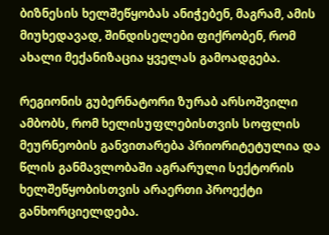ბიზნესის ხელშეწყობას ანიჭებენ, მაგრამ, ამის მიუხედავად, შინდისელები ფიქრობენ, რომ ახალი მექანიზაცია ყველას გამოადგება.

რეგიონის გუბერნატორი ზურაბ არსოშვილი ამბობს, რომ ხელისუფლებისთვის სოფლის მეურნეობის განვითარება პრიორიტეტულია და წლის განმავლობაში აგრარული სექტორის ხელშეწყობისთვის არაერთი პროექტი განხორციელდება.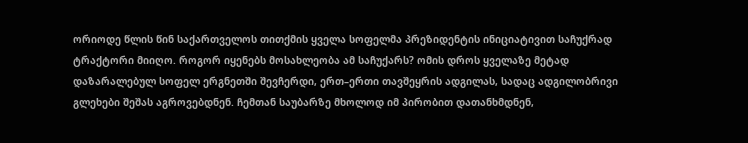ორიოდე წლის წინ საქართველოს თითქმის ყველა სოფელმა პრეზიდენტის ინიციატივით საჩუქრად ტრაქტორი მიიღო. როგორ იყენებს მოსახლეობა ამ საჩუქარს? ომის დროს ყველაზე მეტად დაზარალებულ სოფელ ერგნეთში შევჩერდი, ერთ–ერთი თავშეყრის ადგილას, სადაც ადგილობრივი გლეხები შეშას აგროვებდნენ. ჩემთან საუბარზე მხოლოდ იმ პირობით დათანხმდნენ,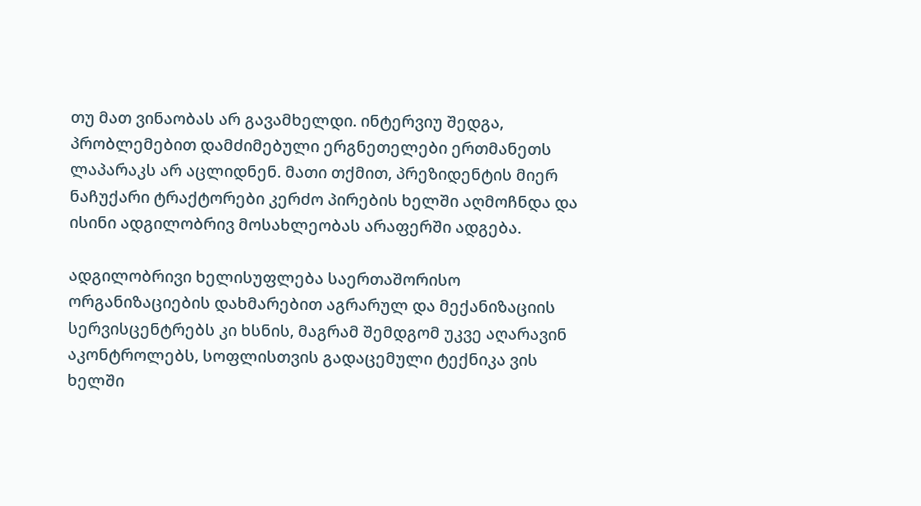თუ მათ ვინაობას არ გავამხელდი. ინტერვიუ შედგა, პრობლემებით დამძიმებული ერგნეთელები ერთმანეთს ლაპარაკს არ აცლიდნენ. მათი თქმით, პრეზიდენტის მიერ ნაჩუქარი ტრაქტორები კერძო პირების ხელში აღმოჩნდა და ისინი ადგილობრივ მოსახლეობას არაფერში ადგება.

ადგილობრივი ხელისუფლება საერთაშორისო ორგანიზაციების დახმარებით აგრარულ და მექანიზაციის სერვისცენტრებს კი ხსნის, მაგრამ შემდგომ უკვე აღარავინ აკონტროლებს, სოფლისთვის გადაცემული ტექნიკა ვის ხელში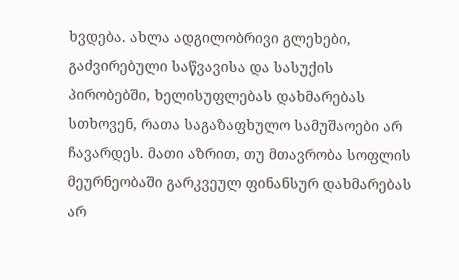ხვდება. ახლა ადგილობრივი გლეხები, გაძვირებული საწვავისა და სასუქის პირობებში, ხელისუფლებას დახმარებას სთხოვენ, რათა საგაზაფხულო სამუშაოები არ ჩავარდეს. მათი აზრით, თუ მთავრობა სოფლის მეურნეობაში გარკვეულ ფინანსურ დახმარებას არ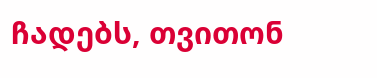ჩადებს, თვითონ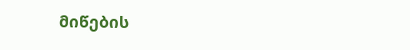მიწების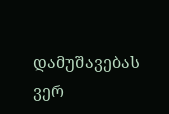დამუშავებას ვერ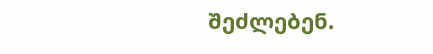შეძლებენ.